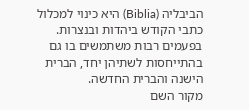הביבליה (Biblia) היא כינוי למכלול כתבי הקודש ביהדות ובנצרות. בפעמים רבות משתמשים בו גם בהתייחסות לשתיהן יחד, הברית הישנה והברית החדשה.
מקור השם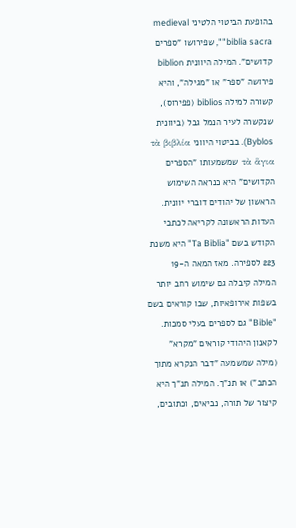בהופעת הביטוי הלטיני medieval "biblia sacra", שפירושו "ספרים קדושים". המילה היוונית biblion פירושה "ספר" או "מגילה", והיא קשורה למילה biblios (פפירוס), שנקשרה לעיר הנמל גבל (ביוונית Byblos). בביטוי היווני τὰ βιβλία τὰ ἅγια שמשמעותו "הספרים הקדושים" היא כנראה השימוש הראשון של יהודים דוברי יוונית. העדות הראשונה לקריאה לכתבי הקודש בשם "Ta Biblia" היא משנת 223 לספירה. מאז המאה ה-19 המילה קיבלה גם שימוש רחב יותר בשפות אירופאיות, שבו קוראים בשם "Bible" גם לספרים בעלי סמכות.
לקאנון היהודי קוראים "מקרא" (מילה שמשמעה "דבר הנקרא מתוך הכתב") או תנ"ך. המילה תנ"ך היא קיצור של תורה, נביאים, וכתובים,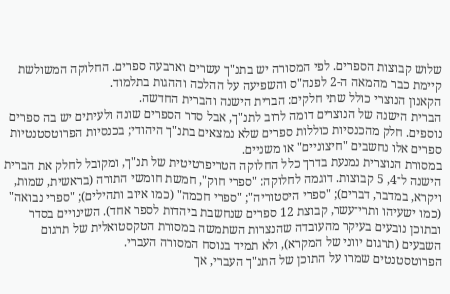שלוש קבוצות הספרים. לפי המסורה יש בתנ"ך עשרים וארבעה ספרים. החלוקה המשולשת קיימת כבר מהמאה ה-2 לפנה"ס והשפיעה על ההלכה וההגות בתלמוד.
הקאנון הנוצרי כולל שתי חלקים: הברית הישנה והברית החדשה.
הברית הישנה של הנוצרים דומה לרוב לתנ"ך, אבל סדר הספרים שונה ולעיתים יש בה ספרים נוספים. חלק מהכנסיות כוללות ספרים שלא נמצאים בתנ"ך היהודי; בכנסיות הפרוטסטנטיות ספרים אלו נחשבים "חיצוניים" או משניים.
במסורת הנוצרית נמנעת בדרך כלל החלוקה הטריפרטיטית של תנ"ך, ומקובל לחלק את הברית הישנה ל־4, 5 קבוצות. דוגמה לחלוקה: "ספרי חוק", חמשת חומשי התורה (בראשית, שמות, ויקרא, במדבר, דברים); "ספרי היסטוריה"; "ספרי חכמה" (כמו איוב ותהילים); "ספרי נבואה" (כמו ישעיהו ותרי־עשר, קבוצת 12 ספרים שנחשבת ביהדות לספר אחד). השינויים בסדר ובתוכן נובעים בעיקר מהעובדה שהנצרות השתמשה במסורת הטקסטואלית של תרגום השבעים (תרגום יווני של המקרא), ולא תמיד בנוסח המסורה העברי.
הפרוטסטנטים שמרו על התוכן של התנ"ך העברי, אך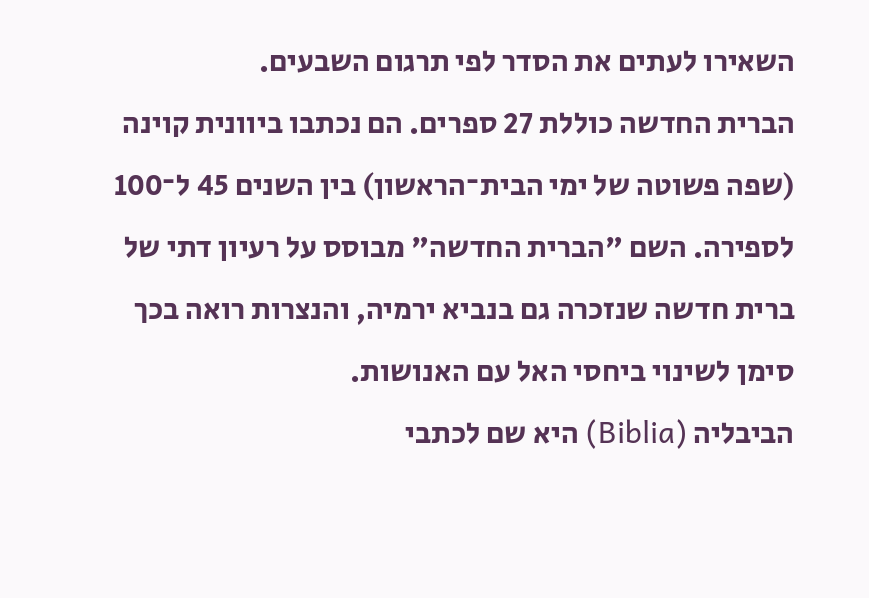השאירו לעתים את הסדר לפי תרגום השבעים.
הברית החדשה כוללת 27 ספרים. הם נכתבו ביוונית קוינה (שפה פשוטה של ימי הבית־הראשון) בין השנים 45 ל־100 לספירה. השם "הברית החדשה" מבוסס על רעיון דתי של ברית חדשה שנזכרה גם בנביא ירמיה, והנצרות רואה בכך סימן לשינוי ביחסי האל עם האנושות.
הביבליה (Biblia) היא שם לכתבי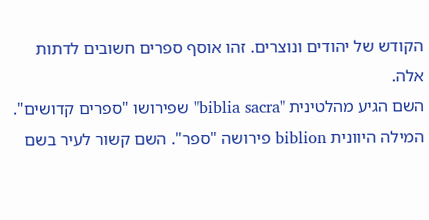הקודש של יהודים ונוצרים. זהו אוסף ספרים חשובים לדתות אלה.
השם הגיע מהלטינית "biblia sacra" שפירושו "ספרים קדושים". המילה היוונית biblion פירושה "ספר". השם קשור לעיר בשם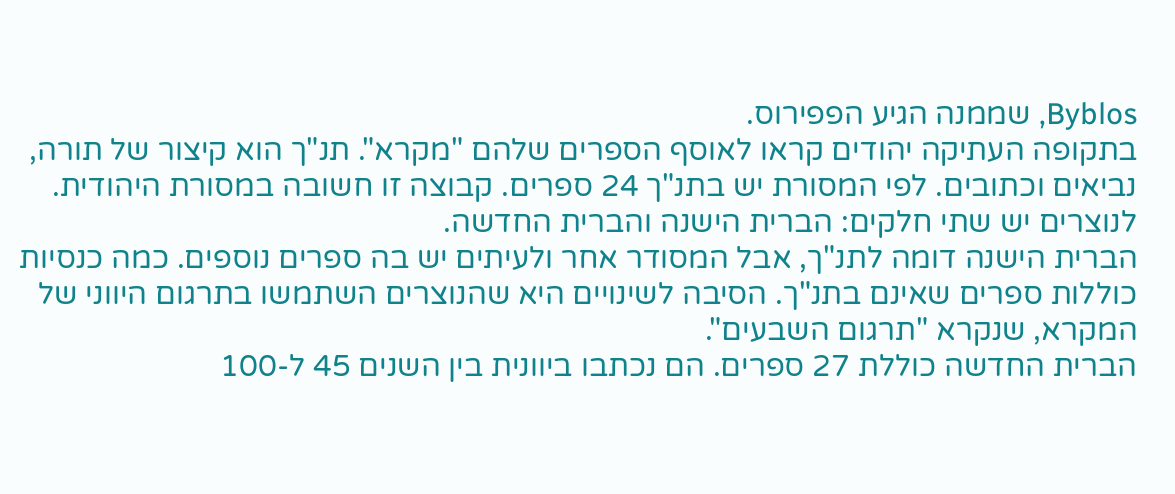Byblos, שממנה הגיע הפפירוס.
בתקופה העתיקה יהודים קראו לאוסף הספרים שלהם "מקרא". תנ"ך הוא קיצור של תורה, נביאים וכתובים. לפי המסורת יש בתנ"ך 24 ספרים. קבוצה זו חשובה במסורת היהודית.
לנוצרים יש שתי חלקים: הברית הישנה והברית החדשה.
הברית הישנה דומה לתנ"ך, אבל המסודר אחר ולעיתים יש בה ספרים נוספים. כמה כנסיות כוללות ספרים שאינם בתנ"ך. הסיבה לשינויים היא שהנוצרים השתמשו בתרגום היווני של המקרא, שנקרא "תרגום השבעים".
הברית החדשה כוללת 27 ספרים. הם נכתבו ביוונית בין השנים 45 ל-100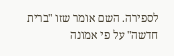לספירה. השם אומר שזו "ברית חדשה" על פי אמונה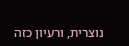נוצרית, ורעיון כזה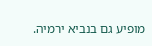מופיע גם בנביא ירמיה.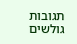תגובות גולשים